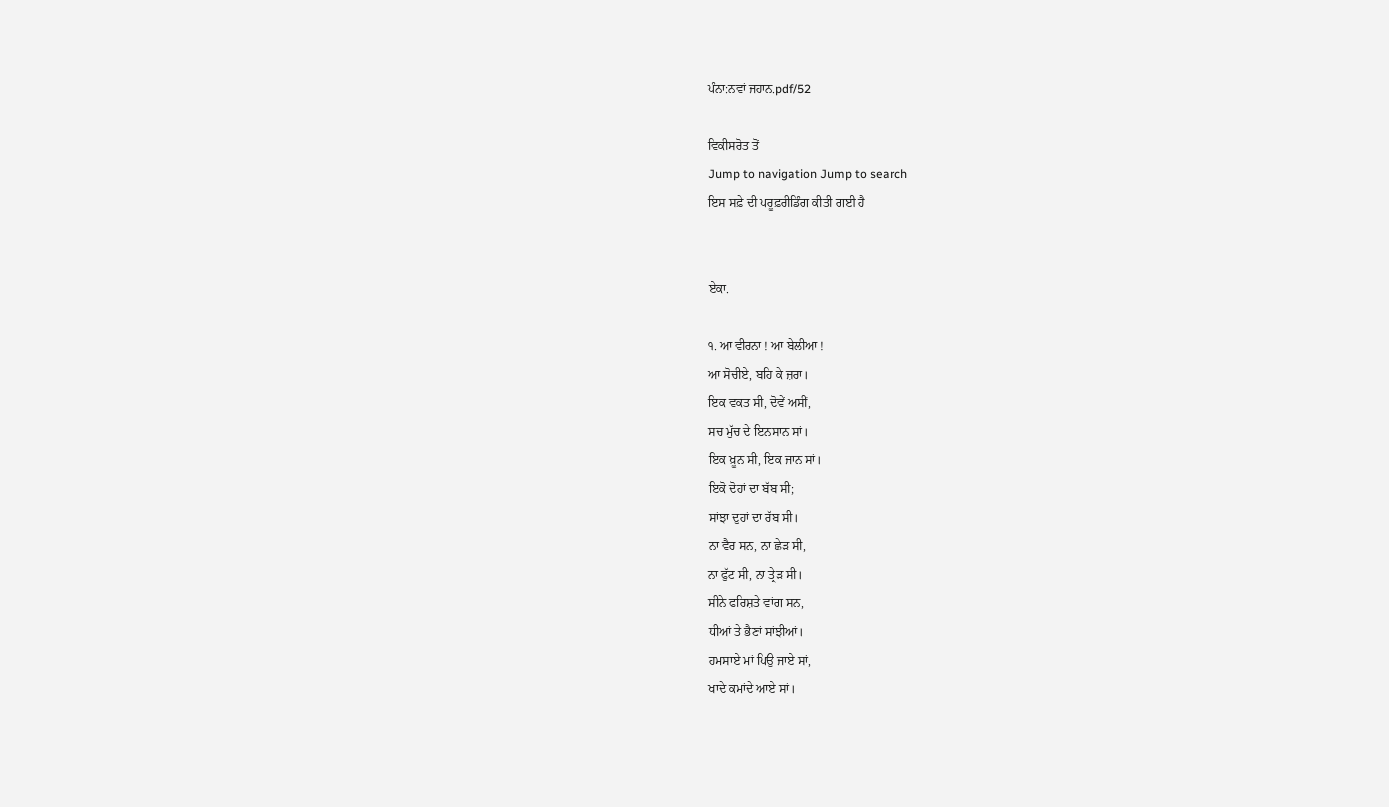ਪੰਨਾ:ਨਵਾਂ ਜਹਾਨ.pdf/52

ਵਿਕੀਸਰੋਤ ਤੋਂ
Jump to navigation Jump to search
ਇਸ ਸਫ਼ੇ ਦੀ ਪਰੂਫ਼ਰੀਡਿੰਗ ਕੀਤੀ ਗਈ ਹੈ


ਏਕਾ.

੧. ਆ ਵੀਰਨਾ ! ਆ ਬੇਲੀਆ !
ਆ ਸੋਚੀਏ, ਬਹਿ ਕੇ ਜ਼ਰਾ।
ਇਕ ਵਕਤ ਸੀ, ਦੋਵੇਂ ਅਸੀਂ,
ਸਚ ਮੁੱਚ ਦੇ ਇਨਸਾਨ ਸਾਂ।
ਇਕ ਖ਼ੂਨ ਸੀ, ਇਕ ਜਾਨ ਸਾਂ।
ਇਕੋ ਦੋਹਾਂ ਦਾ ਬੱਬ ਸੀ;
ਸਾਂਝਾ ਦੁਹਾਂ ਦਾ ਰੱਬ ਸੀ।
ਨਾ ਵੈਰ ਸਨ, ਨਾ ਛੇੜ ਸੀ,
ਨਾ ਫੁੱਟ ਸੀ, ਨਾ ਤ੍ਰੇੜ ਸੀ।
ਸੀਨੇ ਫਰਿਸ਼ਤੇ ਵਾਂਗ ਸਨ,
ਧੀਆਂ ਤੇ ਭੈਣਾਂ ਸਾਂਝੀਆਂ।
ਹਮਸਾਏ ਮਾਂ ਪਿਉ ਜਾਏ ਸਾਂ,
ਖਾਦੇ ਕਮਾਂਦੇ ਆਏ ਸਾਂ।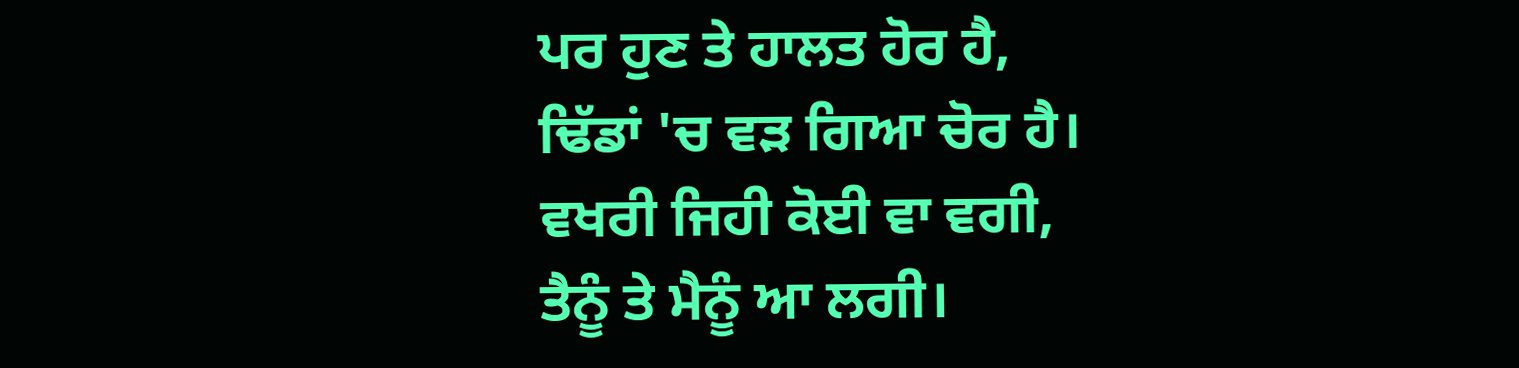ਪਰ ਹੁਣ ਤੇ ਹਾਲਤ ਹੋਰ ਹੈ,
ਢਿੱਡਾਂ 'ਚ ਵੜ ਗਿਆ ਚੋਰ ਹੈ।
ਵਖਰੀ ਜਿਹੀ ਕੋਈ ਵਾ ਵਗੀ,
ਤੈਨੂੰ ਤੇ ਮੈਨੂੰ ਆ ਲਗੀ।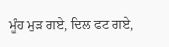ਮੂੰਹ ਮੁੜ ਗਏ, ਦਿਲ ਫਟ ਗਏ,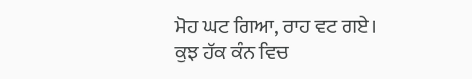ਮੋਹ ਘਟ ਗਿਆ, ਰਾਹ ਵਟ ਗਏ।
ਕੁਝ ਹੱਕ ਕੰਨ ਵਿਚ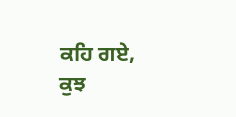ਕਹਿ ਗਏ,
ਕੁਝ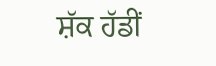ਸ਼ੱਕ ਹੱਡੀਂ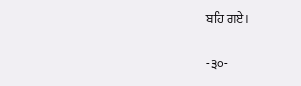ਬਹਿ ਗਏ।

-੩੦-